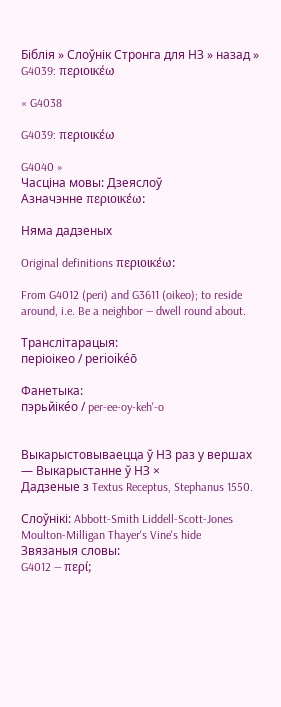Біблія » Слоўнік Стронга для НЗ » назад » G4039: περιοικέω

« G4038

G4039: περιοικέω

G4040 »
Часціна мовы: Дзеяслоў
Азначэнне περιοικέω:

Няма дадзеных

Original definitions περιοικέω:

From G4012 (peri) and G3611 (oikeo); to reside around, i.e. Be a neighbor — dwell round about.

Транслітарацыя:
періоікео / perioikéō

Фанетыка:
пэрьйіке́о / per-ee-oy-keh'-o


Выкарыстовываецца ў НЗ раз у вершах   — Выкарыстанне ў НЗ ×
Дадзеные з Textus Receptus, Stephanus 1550.

Слоўнікі: Abbott-Smith Liddell-Scott-Jones Moulton-Milligan Thayer's Vine's hide
Звязаныя словы:
G4012 — περί;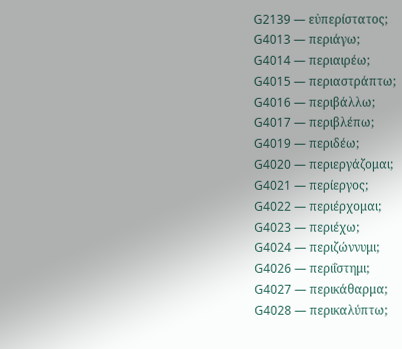G2139 — εὐπερίστατος;
G4013 — περιάγω;
G4014 — περιαιρέω;
G4015 — περιαστράπτω;
G4016 — περιβάλλω;
G4017 — περιβλέπω;
G4019 — περιδέω;
G4020 — περιεργάζομαι;
G4021 — περίεργος;
G4022 — περιέρχομαι;
G4023 — περιέχω;
G4024 — περιζώννυμι;
G4026 — περιΐστημι;
G4027 — περικάθαρμα;
G4028 — περικαλύπτω;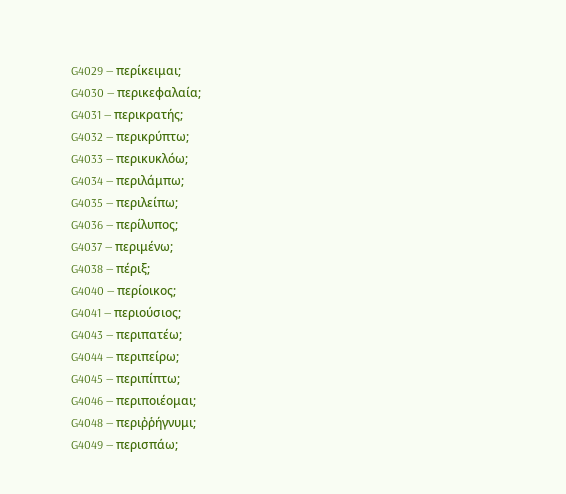G4029 — περίκειμαι;
G4030 — περικεφαλαία;
G4031 — περικρατής;
G4032 — περικρύπτω;
G4033 — περικυκλόω;
G4034 — περιλάμπω;
G4035 — περιλείπω;
G4036 — περίλυπος;
G4037 — περιμένω;
G4038 — πέριξ;
G4040 — περίοικος;
G4041 — περιούσιος;
G4043 — περιπατέω;
G4044 — περιπείρω;
G4045 — περιπίπτω;
G4046 — περιποιέομαι;
G4048 — περιῤῥήγνυμι;
G4049 — περισπάω;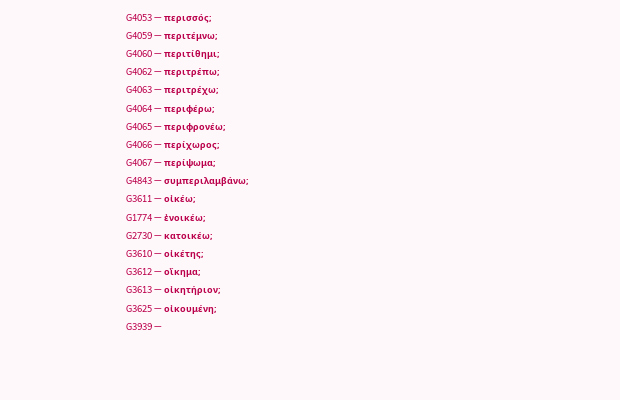G4053 — περισσός;
G4059 — περιτέμνω;
G4060 — περιτίθημι;
G4062 — περιτρέπω;
G4063 — περιτρέχω;
G4064 — περιφέρω;
G4065 — περιφρονέω;
G4066 — περίχωρος;
G4067 — περίψωμα;
G4843 — συμπεριλαμβάνω;
G3611 — οἰκέω;
G1774 — ἐνοικέω;
G2730 — κατοικέω;
G3610 — οἰκέτης;
G3612 — οἴκημα;
G3613 — οἰκητήριον;
G3625 — οἰκουμένη;
G3939 —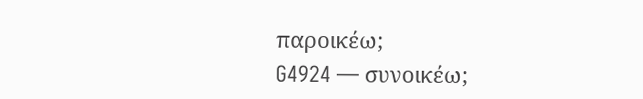παροικέω;
G4924 — συνοικέω;